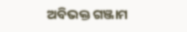ଅବିଭକ୍ତ ଗଞ୍ଜାମ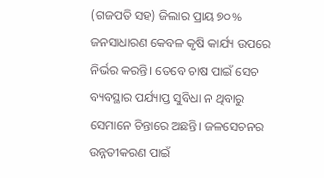(ଗଜପତି ସହ) ଜିଲାର ପ୍ରାୟ ୭୦% ଜନସାଧାରଣ କେବଳ କୃଷି କାର୍ଯ୍ୟ ଉପରେ ନିର୍ଭର କରନ୍ତି। ତେବେ ଚାଷ ପାଇଁ ସେଚ ବ୍ୟବସ୍ଥାର ପର୍ଯ୍ୟାପ୍ତ ସୁବିଧା ନ ଥିବାରୁ ସେମାନେ ଚିନ୍ତାରେ ଅଛନ୍ତି। ଜଳସେଚନର ଉନ୍ନତୀକରଣ ପାଇଁ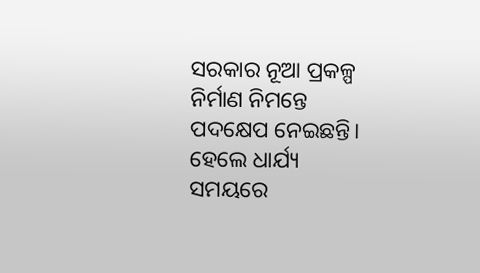ସରକାର ନୂଆ ପ୍ରକଳ୍ପ ନିର୍ମାଣ ନିମନ୍ତେ ପଦକ୍ଷେପ ନେଇଛନ୍ତି। ହେଲେ ଧାର୍ଯ୍ୟ ସମୟରେ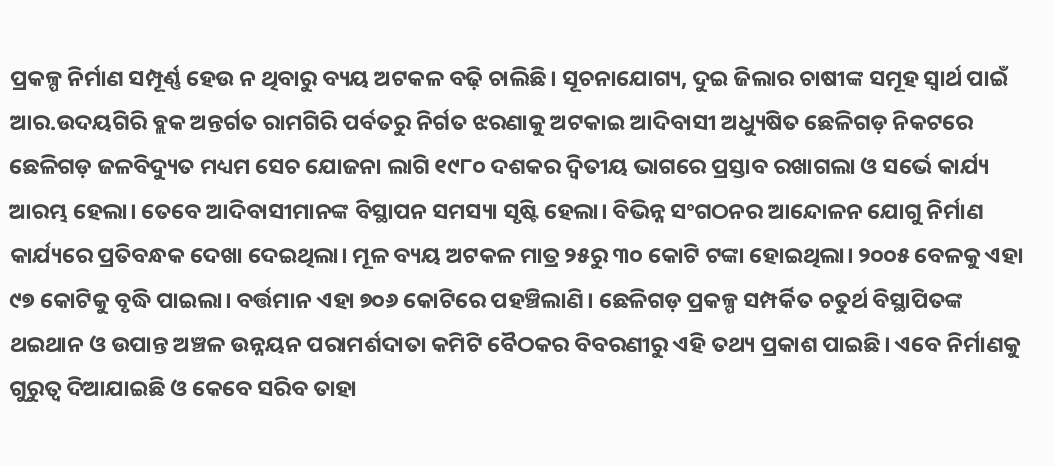ପ୍ରକଳ୍ପ ନିର୍ମାଣ ସମ୍ପୂର୍ଣ୍ଣ ହେଉ ନ ଥିବାରୁ ବ୍ୟୟ ଅଟକଳ ବଢ଼ି ଚାଲିଛି। ସୂଚନାଯୋଗ୍ୟ, ଦୁଇ ଜିଲାର ଚାଷୀଙ୍କ ସମୂହ ସ୍ବାର୍ଥ ପାଇଁ ଆର.ଉଦୟଗିରି ବ୍ଲକ ଅନ୍ତର୍ଗତ ରାମଗିରି ପର୍ବତରୁ ନିର୍ଗତ ଝରଣାକୁ ଅଟକାଇ ଆଦିବାସୀ ଅଧ୍ୟୁଷିତ ଛେଳିଗଡ଼ ନିକଟରେ ଛେଳିଗଡ଼ ଜଳବିଦ୍ୟୁତ ମଧ୍ୟମ ସେଚ ଯୋଜନା ଲାଗି ୧୯୮୦ ଦଶକର ଦ୍ୱିତୀୟ ଭାଗରେ ପ୍ରସ୍ତାବ ରଖାଗଲା ଓ ସର୍ଭେ କାର୍ଯ୍ୟ ଆରମ୍ଭ ହେଲା। ତେବେ ଆଦିବାସୀମାନଙ୍କ ବିସ୍ଥାପନ ସମସ୍ୟା ସୃଷ୍ଟି ହେଲା। ବିଭିନ୍ନ ସଂଗଠନର ଆନ୍ଦୋଳନ ଯୋଗୁ ନିର୍ମାଣ କାର୍ଯ୍ୟରେ ପ୍ରତିବନ୍ଧକ ଦେଖା ଦେଇଥିଲା। ମୂଳ ବ୍ୟୟ ଅଟକଳ ମାତ୍ର ୨୫ରୁ ୩୦ କୋଟି ଟଙ୍କା ହୋଇଥିଲା। ୨୦୦୫ ବେଳକୁ ଏହା ୯୭ କୋଟିକୁ ବୃଦ୍ଧି ପାଇଲା। ବର୍ତ୍ତମାନ ଏହା ୭୦୬ କୋଟିରେ ପହଞ୍ଚିଲାଣି। ଛେଳିଗଡ଼ ପ୍ରକଳ୍ପ ସମ୍ପର୍କିତ ଚତୁର୍ଥ ବିସ୍ଥାପିତଙ୍କ ଥଇଥାନ ଓ ଉପାନ୍ତ ଅଞ୍ଚଳ ଉନ୍ନୟନ ପରାମର୍ଶଦାତା କମିଟି ବୈଠକର ବିବରଣୀରୁ ଏହି ତଥ୍ୟ ପ୍ରକାଶ ପାଇଛି। ଏବେ ନିର୍ମାଣକୁ ଗୁରୁତ୍ୱ ଦିଆଯାଇଛି ଓ କେବେ ସରିବ ତାହା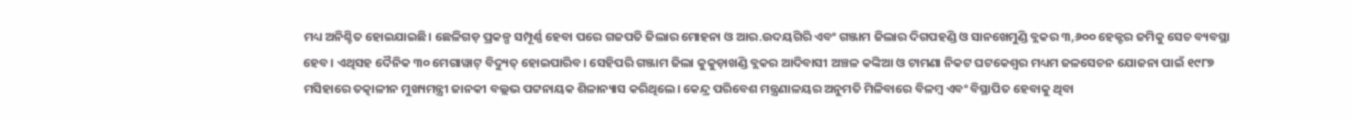ମଧ୍ୟ ଅନିଶ୍ଚିତ ହୋଇଯାଇଛି। ଛେଳିଗଡ଼ ପ୍ରକଳ୍ପ ସମ୍ପୂର୍ଣ୍ଣ ହେବା ପରେ ଗଜପତି ଜିଲାର ମୋହନା ଓ ଆର.ଉଦୟଗିରି ଏବଂ ଗଞ୍ଜାମ ଜିଲାର ଦିଗପହଣ୍ଡି ଓ ସାନଖେମୁଣ୍ଡି ବ୍ଲକର ୩,୬୦୦ ହେକ୍ଟର ଜମିକୁ ସେଚ ବ୍ୟବସ୍ଥା ହେବ। ଏଥିସହ ଦୈନିକ ୩୦ ମେଗାୱାଟ୍ ବିଦ୍ୟୁତ୍ ହୋଇପାରିବ। ସେହିପରି ଗଞ୍ଜାମ ଜିଲା କୁକୁଡ଼ାଖଣ୍ଡି ବ୍ଲକର ଆଦିବାସୀ ଅଞ୍ଚଳ କଙ୍କିଆ ଓ ଟାମଣା ନିକଟ ଘଟକେଶ୍ୱର ମଧ୍ୟମ ଜଳସେଚନ ଯୋଜନା ପାଇଁ ୧୯୮୭ ମସିହାରେ ତତ୍କାଳୀନ ମୁଖ୍ୟମନ୍ତ୍ରୀ ଜାନକୀ ବଲ୍ଲଭ ପଟ୍ଟନାୟକ ଶିଳାନ୍ୟାସ କରିଥିଲେ। କେନ୍ଦ୍ର ପରିବେଶ ମନ୍ତ୍ରଣାଳୟର ଅନୁମତି ମିଳିବାରେ ବିଳମ୍ବ ଏବଂ ବିସ୍ଥାପିତ ହେବାକୁ ଥିବା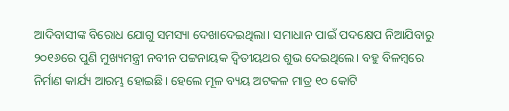ଆଦିବାସୀଙ୍କ ବିରୋଧ ଯୋଗୁ ସମସ୍ୟା ଦେଖାଦେଇଥିଲା। ସମାଧାନ ପାଇଁ ପଦକ୍ଷେପ ନିଆଯିବାରୁ ୨୦୧୬ରେ ପୁଣି ମୁଖ୍ୟମନ୍ତ୍ରୀ ନବୀନ ପଟ୍ଟନାୟକ ଦ୍ୱିତୀୟଥର ଶୁଭ ଦେଇଥିଲେ। ବହୁ ବିଳମ୍ବରେ ନିର୍ମାଣ କାର୍ଯ୍ୟ ଆରମ୍ଭ ହୋଇଛି। ହେଲେ ମୂଳ ବ୍ୟୟ ଅଟକଳ ମାତ୍ର ୧୦ କୋଟି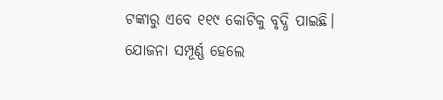ଟଙ୍କାରୁ ଏବେ ୧୧୯ କୋଟିକୁ ବୃଦ୍ଧି ପାଇଛି। ଯୋଜନା ସମ୍ପୂର୍ଣ୍ଣ ହେଲେ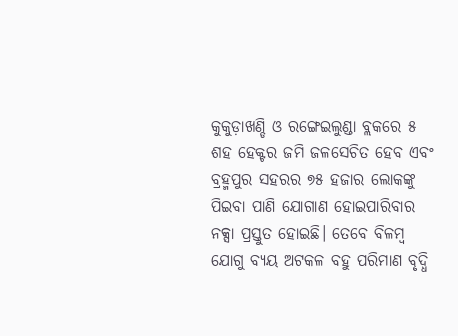କୁକୁଡ଼ାଖଣ୍ଡି ଓ ରଙ୍ଗେଇଲୁଣ୍ଡା ବ୍ଲକରେ ୫ ଶହ ହେକ୍ଟର ଜମି ଜଳସେଚିତ ହେବ ଏବଂ ବ୍ରହ୍ମପୁର ସହରର ୭୫ ହଜାର ଲୋକଙ୍କୁ ପିଇବା ପାଣି ଯୋଗାଣ ହୋଇପାରିବାର ନକ୍ସା ପ୍ରସ୍ତୁତ ହୋଇଛି। ତେବେ ବିଳମ୍ବ ଯୋଗୁ ବ୍ୟୟ ଅଟକଳ ବହୁ ପରିମାଣ ବୃଦ୍ଧି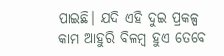ପାଇଛି। ଯଦି ଏହି ଦୁଇ ପ୍ରକଳ୍ପ କାମ ଆହୁରି ବିଳମ୍ବ ହୁଏ ତେବେ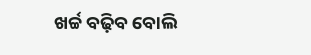ଖର୍ଚ୍ଚ ବଢ଼ିବ ବୋଲି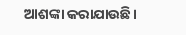ଆଶଙ୍କା କରାଯାଉଛି।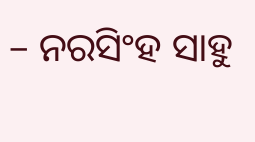– ନରସିଂହ ସାହୁ